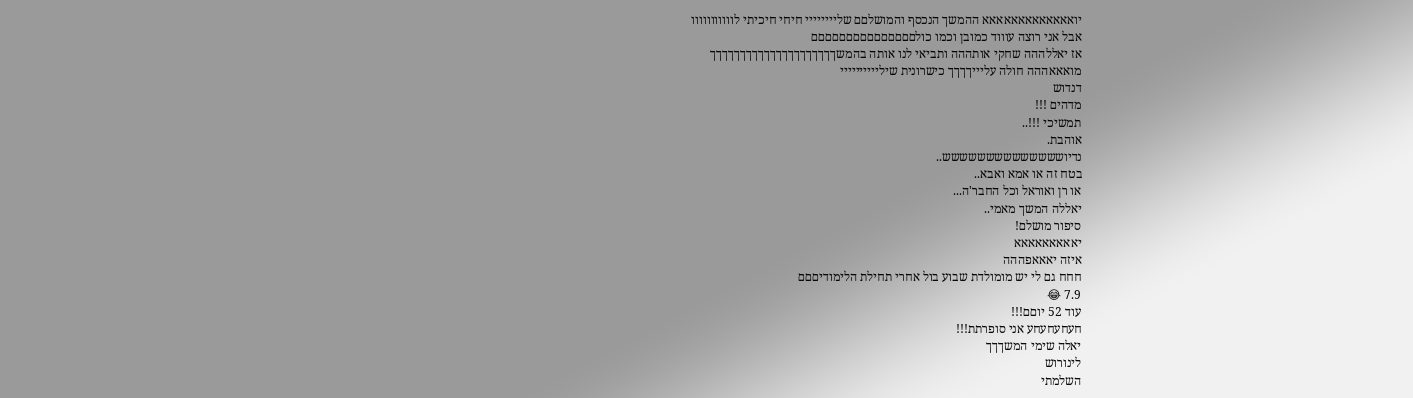יואאאאאאאאאאאאא ההמשך הנכסף והמושלםם שליייייייי חיחי חיכיתי לווווווווווו
אבל אני רוצה עוווד כמובן וכמו כולםםםםםםםםםםםםםםם
אז יאללההה שחקי אותההה ותביאי לנו אותה בהמשךךךךךךךךךךךךךךךךךךךךך
מואאאההה חולה עליייךךךך כישרונית שיליייייייייי
דנדוש
מדהים !!!
תמשיכי !!!..
אוהבת.
נדיושששששששששששששש..
בטח זה או אמא ואבא..
או רן ואוראל וכל החבר'ה...
יאללה המשך מאמי..
סיפור מושלם!
יאאאאאאאאא
איזה יאאאפההה
חחח גם לי יש מומולדת שבוע בול אחרי תחילת הלימודיםםם
7.9 😂
עוד 52 יוםם!!!
חעחעחעחע אני סופרתת!!!
יאלה שימי המשךךך
לינורוש
השלמתי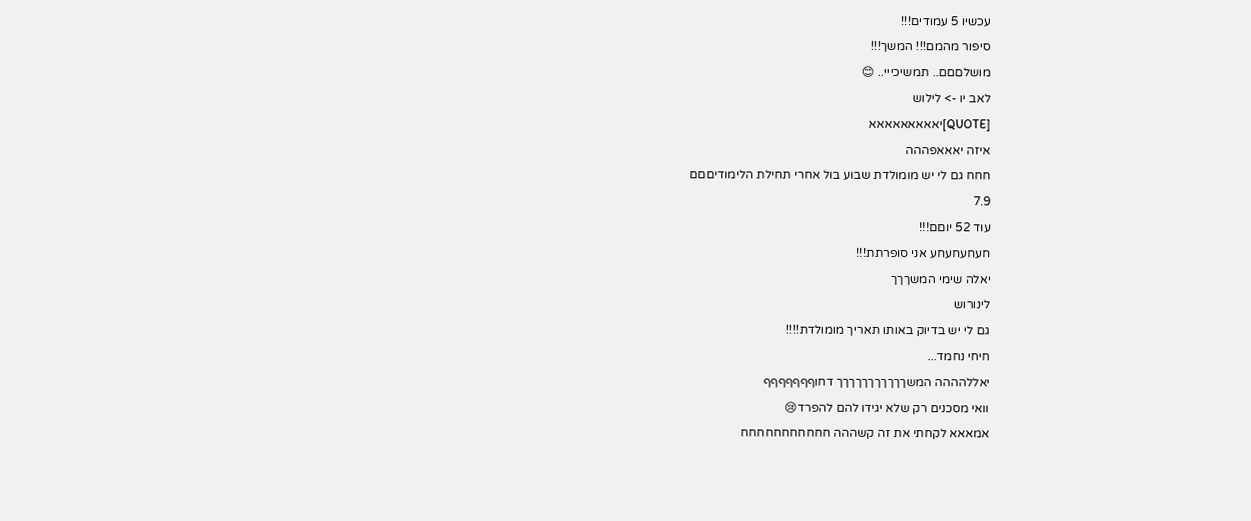עכשיו 5 עמודים!!!
סיפור מהמם!!! המשך!!!
מושלםםם.. תמשיכייי.. 😊
לאב יו -> לילוש
[QUOTE]יאאאאאאאאא
איזה יאאאפההה
חחח גם לי יש מומולדת שבוע בול אחרי תחילת הלימודיםםם
7.9
עוד 52 יוםם!!!
חעחעחעחע אני סופרתת!!!
יאלה שימי המשךךך
לינורוש
גם לי יש בדיוק באותו תאריך מומולדת!!!!
חיחי נחמד...
יאללהההה המשךךךךךךךךךךך דחוףףףףףףף
וואי מסכנים רק שלא יגידו להם להפרד😢
אמאאא לקחתי את זה קשההה חחחחחחחחחחח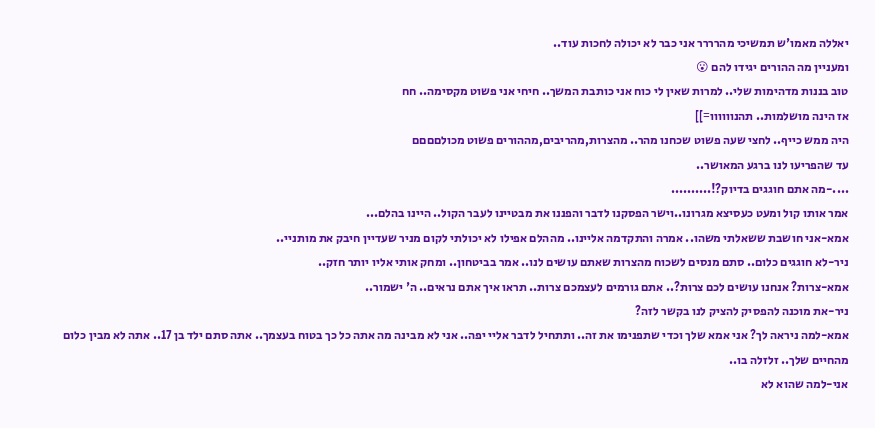יאללה מאמו'ש תמשיכי מהרררר אני כבר לא יכולה לחכות עוד..
ומעניין מה ההורים יגידו להם 😮
טוב בננות מדהימות שלי.. למרות שאין לי כוח אני כותבת המשך.. חיחי אני פשוט מקסימה.. חח
אז הינה מושלמות.. תהנוווווו=]]
היה ממש כייף.. לחצי שעה פשוט שכחנו מהר.. מהצרות,מהריבים,מההורים פשוט מכולםםםם
עד שהפריעו לנו ברגע המאושר..
....-מה אתם חוגגים בדיוק?!..........
אמר אותו קול ומעט כעסיצא מגרונו..וישר הפסקנו לדבר והפננו את מבטיינו לעבר הקול.. היינו בהלם...
אמא-אני חושבת ששאלתי משהו.. אמרה והתקדמה אליינו.. מההלם אפילו לא יכולתי לקום מניר שעדיין חיבק את מותניי..
ניר-לא חוגגים כלום.. סתם מנסים לשכוח מהצרות שאתם עושים לנו.. אמר בביטחון.. ומחק אותי אליו יותר חזק..
אמא-צרות? אנחנו עושים לכם צרות?.. אתם גורמים לעצמכם צרות.. תראו איך אתם נראים.. ה' ישמור..
ניר-את מוכנה להפסיק להציק לנו בקשר לזה?
אמא-למה ניראה לך? אני אמא שלך וכדי שתפנימו את זה.. ותתחיל לדבר אליי יפה.. אני לא מבינה מה אתה כל כך בטוח בעצמך.. אתה סתם ילד בן 17.. אתה לא מבין כלום מהחיים שלך.. זלזלה בו..
אני-למה שהוא לא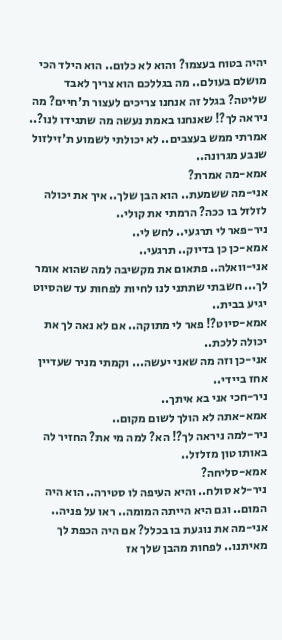יהיה בטוח בעצמו? והוא לא כלום.. הוא הילד הכי מושלם בעולם.. מה בגללכם הוא צריך לאבד שליטה? בגלל זה אנחנו צריכים לעצור ת'חיים? מה ניראה לך?! שאנחנו באמת נעשה מה שתגידו לנו?.. אמרתי ממש בעצבים.. לא יכולתי לשמוע ת'זילזול שנבע מגרונה..
אמא-מה אמרת?
אני-מה ששמעת.. הוא הבן שלך.. איך את יכולה לזלזל בו ככה? הרמתי את קולי..
ניר-פאר לי תרגעי.. לחש לי..
אמא-כן כן בדיוק.. תרגעי..
אני-וואלה.. פתאום את מקשיבה למה שהוא אומר לך... חשבתי שתתני לנו לחיות לפחות עד שהסיוט יגיע בבית..
אמא-סיוט?! פאר לי מתוקה.. אם לא נאה לך את יכולה ללכת..
אני-כן וזה מה שאני יעשה... וקמתי מניר שעדיין אחז ביידי..
ניר-חכי אני בא איתך..
אמא-אתה לא הולך לשום מקום..
ניר-למה ניראה לך?! הא? למה מי את? החזיר לה באותו טון מזלזל..
אמא-סליחה?
ניר-לא סולח.. והיא העיפה לו סטירה.. הוא היה המום.. וגם היא הייתה המומה.. ראו על פניה..
אני-מה את נוגעת בו בכלל? אם היה הכפת לך מאיתנו.. לפחות מהבן שלך אז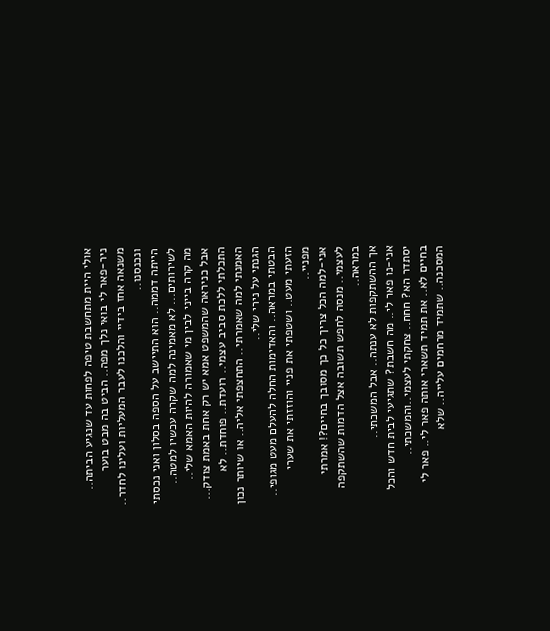אולי היית מתחשבת טיפה לפחות עד שנגיע הביתה..
ניר-פאר לי בואי נלך מפה.. הביט בה מבט בוער משנאה אחז בידיי והלכנו לעבר המעליות ועלינו לחדר.. ונכנסנו..
הייתה דממה.. הוא התיישב על הספה בסלון ואני נכסתי לשירותים... לא מאמינה למה שקרה עכשיו למטה..
מה קרה בייני לבין מי שאמורה להיות האמא שלי..
אבל כניראה שהמשפט אמא יש רק אחת באמת צודק...
התכלתי ללכת סביב עצמי.. רועדת.. פוחדת.. לא האמנתי למה שאמרתי.. התחצפתי אליה.. או שיותר נכון הגנתי על נירי שלי..
הבטתי במראה.. והאדימות החלה להעלם מעט מגופי.. הזעתי מעט.. ושטפתי את פניי והוזזתי את שערי מפניי..
אני-למה הכל צריך כל כך מסובך בחיים?! אמרתי לעצמי.. מנסה לחפש תשובה אצל הדמות שהשתקפה במראה..
אך ההשתקפות לא ענתה.. אבל המשכתי..
אני-נו פאר לי.. מה חשבת? שתגיעי לבית חדש והכל יסתדר הא? חחח.. צחקתי לעצמי..והמשכתי..
בחיים לא.. את תמיד תשארי אותה פאר לי.. פאר לי המסכנה.. שתמיד מרחמים עלייה.. שלא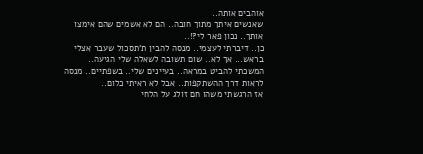אוהבים אותה..
שאנשים איתך מתוך חובה.. הם לא אשמים שהם אימצו אותך.. נכון פאר לי?!..
כן.. דיברתי לעצמי.. מנסה להבין ת'תסכול שעבר אצלי בראש... אך לא.. שום תשובה לשאלה שלי הגיעה..
המשכתי להביט במראה.. בעיינים שלי.. בשפתיים.. מנסה לראות דרך ההשתקפות.. אבל לא ראיתי כלום..
אז הרגשתי משהו חם זולג על הלחי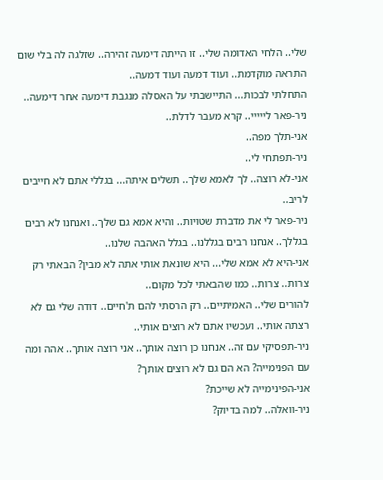שלי.. הלחי האדומה שלי.. זו הייתה דימעה זהירה.. שזלגה לה בלי שום התראה מוקדמת.. ועוד דמעה ועוד דמעה..
התחלתי לבכות... התיישבתי על האסלה מנגבת דימעה אחר דימעה..
ניר-פאר לייייי.. קרא מעבר לדלת..
אני-תלך מפה..
ניר-תפתחי לי..
אני-לא רוצה.. לך לאמא שלך.. תשלים איתה... בגללי אתם לא חייבים לריב..
ניר-פאר לי את מדברת שטויות.. והיא אמא גם שלך.. ואנחנו לא רבים בגללך.. אנחנו רבים בגללנו.. בגלל האהבה שלנו..
אני-היא לא אמא שלי... היא שונאת אותי אתה לא מבין? הבאתי רק צרות.. צרות.. כמו שהבאתי לכל מקום..
להורים שלי.. האמיתיים.. רק הרסתי להם ת'חיים.. דודה שלי גם לא רצתה אותי.. ועכשיו אתם לא רוצים אותי..
ניר-תפסיקי עם זה.. אנחנו כן רוצה אותך.. אני רוצה אותך.. אהה ומה עם הפנימייה? הא הם גם לא רוצים אותך?
אני-הפינימייה לא שייכת?
ניר-וואלה.. למה בדיוק?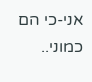אני-כי הם כמוני..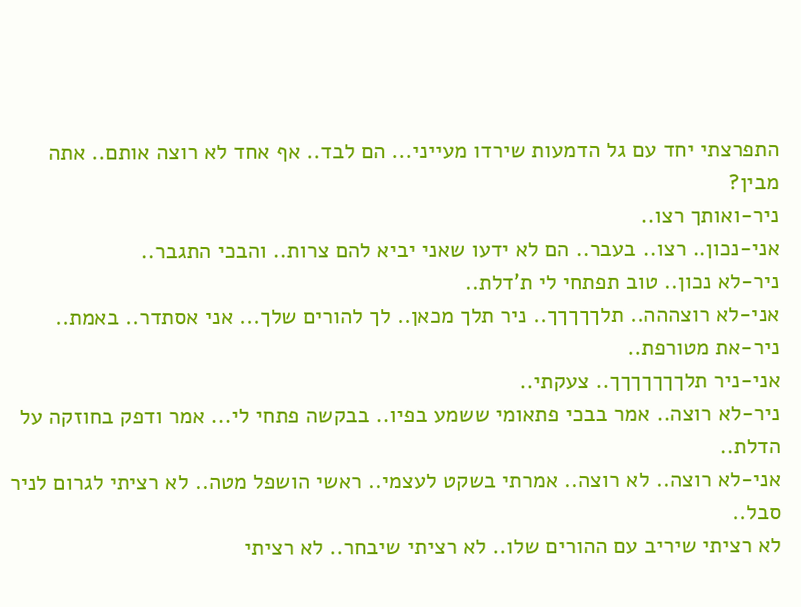התפרצתי יחד עם גל הדמעות שירדו מעייני... הם לבד.. אף אחד לא רוצה אותם.. אתה מבין?
ניר-ואותך רצו..
אני-נכון.. רצו.. בעבר.. הם לא ידעו שאני יביא להם צרות.. והבכי התגבר..
ניר-לא נכון.. טוב תפתחי לי ת'דלת..
אני-לא רוצההה.. תלךךךךך.. ניר תלך מכאן.. לך להורים שלך... אני אסתדר.. באמת..
ניר-את מטורפת..
אני-ניר תלךךךךךךך.. צעקתי..
ניר-לא רוצה.. אמר בבכי פתאומי ששמע בפיו.. בבקשה פתחי לי... אמר ודפק בחוזקה על הדלת..
אני-לא רוצה.. לא רוצה.. אמרתי בשקט לעצמי.. ראשי הושפל מטה.. לא רציתי לגרום לניר סבל..
לא רציתי שיריב עם ההורים שלו.. לא רציתי שיבחר.. לא רציתי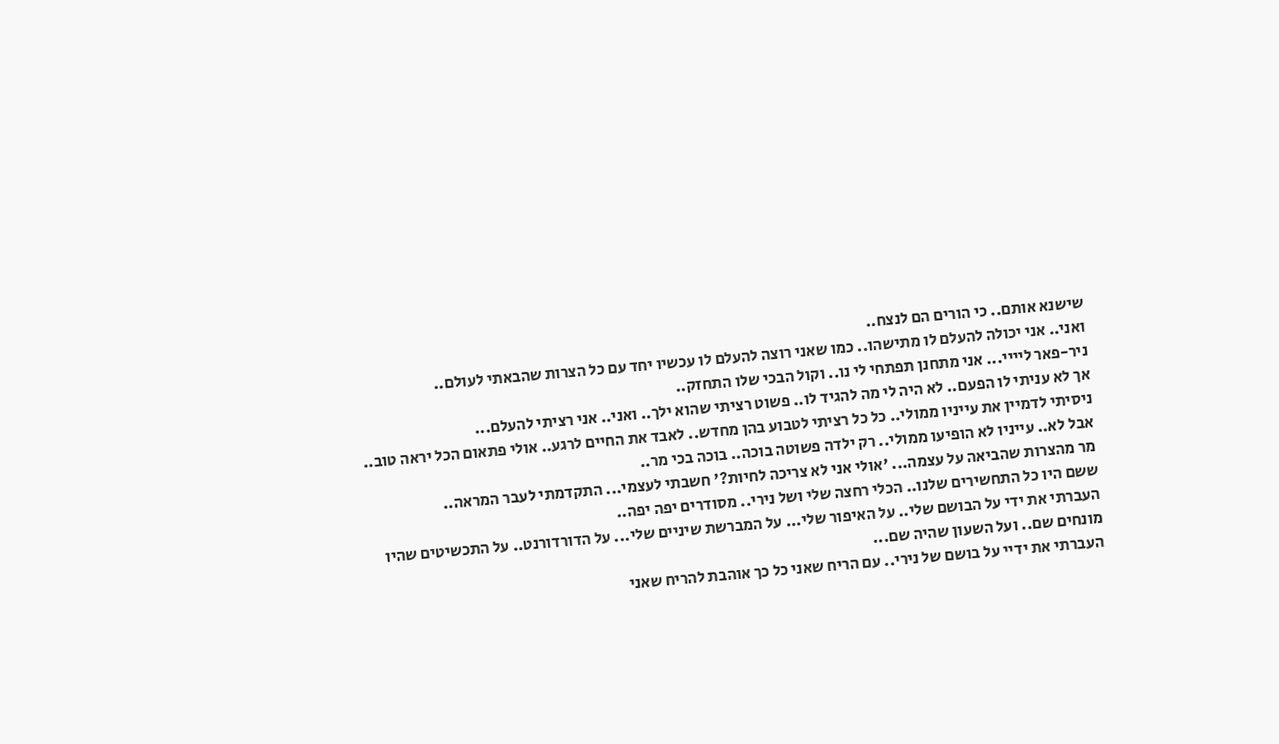שישנא אותם.. כי הורים הם לנצח..
ואני.. אני יכולה להעלם לו מתישהו.. כמו שאני רוצה להעלם לו עכשיו יחד עם כל הצרות שהבאתי לעולם..
ניר-פאר ליייי... אני מתחנן תפתחי לי נו.. וקול הבכי שלו התחזק..
אך לא עניתי לו הפעם.. לא היה לי מה להגיד לו.. פשוט רציתי שהוא ילך.. ואני.. אני רציתי להעלם...
ניסיתי לדמיין את עייניו ממולי.. כל כל רציתי לטבוע בהן מחדש.. לאבד את החיים לרגע.. אולי פתאום הכל יראה טוב.. אבל לא.. עייניו לא הופיעו ממולי.. רק ילדה פשוטה בוכה.. בוכה בכי מר..
מר מהצרות שהביאה על עצמה... 'אולי אני לא צריכה לחיות?' חשבתי לעצמי... התקדמתי לעבר המראה..
ששם היו כל התחשירים שלנו.. הכלי רחצה שלי ושל נירי.. מסודרים יפה יפה..
העברתי את ידי על הבושם שלי.. על האיפור שלי... על המברשת שיניים שלי... על הדורדורנט.. על התכשיטים שהיו מונחים שם.. ועל השעון שהיה שם...
העברתי את ידיי על בושם של נירי.. עם הריח שאני כל כך אוהבת להריח שאני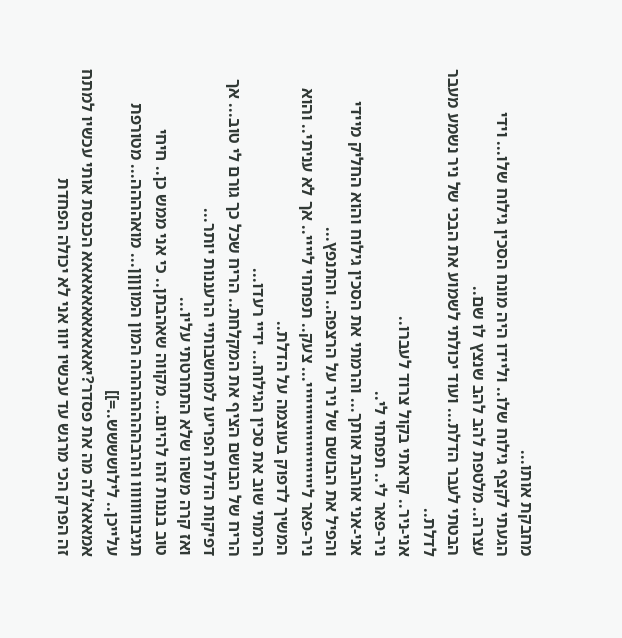מחבקת אותו...
הגעתי לקצף גילוח שלו.. וליידו היה מונח הסכין גילוח שלו... וידי עצרה.. מלטפת להב להב שנצץ לו שם..
הבטתי לעבר הדלת... ועוד יכולתי לשמוע את הבכי של ניר נשמע מעבר לדלת..
אני-ניר.. קראתי בקול צרוד לעברו..
ניר-פאר לי.. תפתחי לי..
אני-אני אוהבת אותך... והרמתי את הסכין גילוח והוא החליק מיידי והפיל את הבושם של ניר על הרצפה.. והתנפץ...
ניר-פאר ליייייייייייייייייייי... צעק.. תפתחי ליייי.. אך לא עניתי.. והוא המשיך לדפוק בעוצמה על הדלת..
הרמתי שוב את סכין הגילוח... ידיי רעדו...
הריח של הבושם הציף את המקלחת.. הריח שכל כך גורם לי טוב... אך דפיקות הדלת הפריעו למחשבותיי הרעננות יותר...
ואז קרה משהו שלא התחרטתי עליו...
טוב בננות זהו להיום... מקווה שאהבתן.. כי אני ממש כן.. חיחי
תגיבוווווווו והרבהההההההה המון המוןןןן... מואהההה... מטורפת עלייכן.. לילושששש..=]]
אמאאא'לה מה את פסדר?יאאאאאאאאאאא הכנסת אותי עכשיו למתח זה הפרק הכי מרגש עד עכשיו יווו אני לא יכולה הפחדת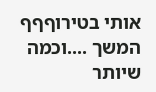אותי בטירוףףף
המשך ....וכמה שיותר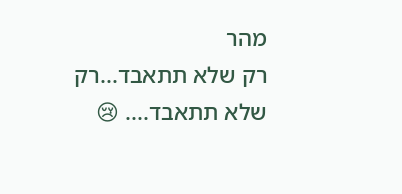מהר
רק שלא תתאבד...רק שלא תתאבד.... 😢